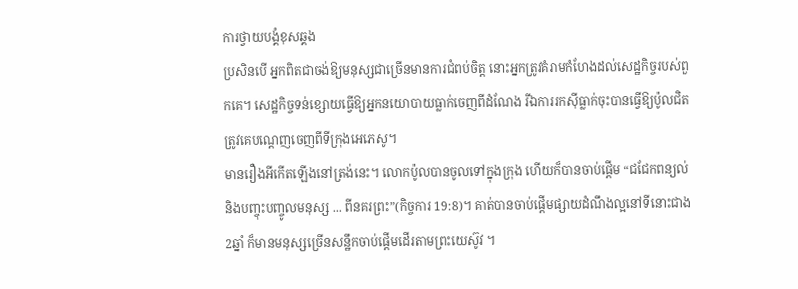ការថ្វាយបង្គំខុសឆ្គង
ប្រសិនបើ អ្នកពិតជាចង់ឱ្យមនុស្សជាច្រើនមានការជំពប់ចិត្ត នោះអ្នកត្រូវគំរាមកំហែងដល់សេដ្ឋកិច្ចរបស់ពួកគេ។ សេដ្ឋកិច្ចទន់ខ្សោយធ្វើឱ្យអ្នកនយោបាយធ្លាក់ចេញពីដំណែង រីឯការរកស៊ីធ្លាក់ចុះបានធ្វើឱ្យប៉ូលជិតត្រូវគេបណ្តេញចេញពីទីក្រុងអេភេសូ។
មានរឿងអីកើតឡើងនៅត្រង់នេះ។ លោកប៉ូលបានចូលទៅក្នុងក្រុង ហើយក៏បានចាប់ផ្តើម “ជជែកពន្យល់ និងបញ្ចុះបញ្ចូលមនុស្ស ... ពីនគរព្រះ”(កិច្ចការ 19:8)។ គាត់បានចាប់ផ្តើមផ្សាយដំណឹងល្អនៅទីនោះជាង2ឆ្នាំ ក៏មានមនុស្សច្រើនសន្ឋឹកចាប់ផ្តើមដើរតាមព្រះយេស៊ូវ ។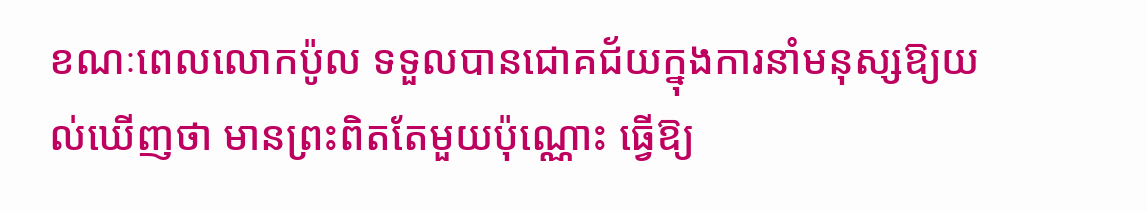ខណៈពេលលោកប៉ូល ទទួលបានជោគជ័យក្នុងការនាំមនុស្សឱ្យយល់ឃើញថា មានព្រះពិតតែមួយប៉ុណ្ណោះ ធ្វើឱ្យ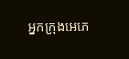អ្នកក្រុងអេភេ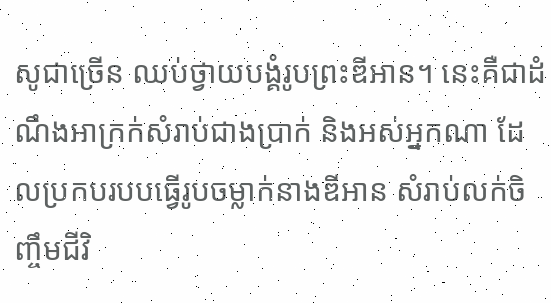សូជាច្រើន ឈប់ថ្វាយបង្គំរូបព្រះឌីអាន។ នេះគឺជាដំណឹងអាក្រក់សំរាប់ជាងប្រាក់ និងអស់អ្នកណា ដែលប្រកបរបបធ្វើរូបចម្លាក់នាងឌីអាន សំរាប់លក់ចិញ្ចឹមជីវិ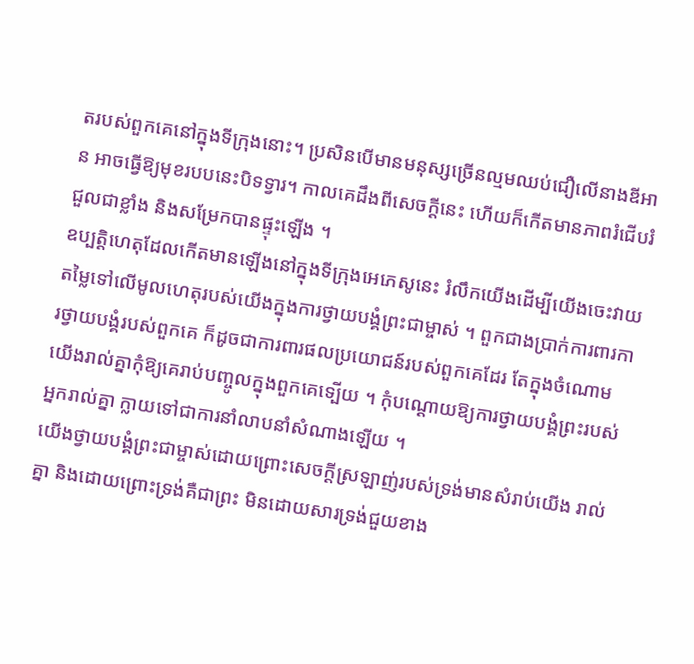តរបស់ពួកគេនៅក្នុងទីក្រុងនោះ។ ប្រសិនបើមានមនុស្សច្រើនល្មមឈប់ជឿលើនាងឌីអាន អាចធ្វើឱ្យមុខរបបនេះបិទទ្វារ។ កាលគេដឹងពីសេចក្តីនេះ ហើយក៏កើតមានភាពរំជើបរំជួលជាខ្លាំង និងសម្រែកបានផ្ទុះឡើង ។
ឧប្បត្តិហេតុដែលកើតមានឡើងនៅក្នុងទីក្រុងអេភេសូនេះ រំលឹកយើងដើម្បីយើងចេះវាយតម្លៃទៅលើមូលហេតុរបស់យើងក្នុងការថ្វាយបង្គំព្រះជាម្ចាស់ ។ ពួកជាងប្រាក់ការពារការថ្វាយបង្គំរបស់ពួកគេ ក៏ដូចជាការពារផលប្រយោជន៍របស់ពួកគេដែរ តែក្នុងចំណោមយើងរាល់គ្នាកុំឱ្យគេរាប់បញ្ចូលក្នុងពួកគេទ្បើយ ។ កុំបណ្តោយឱ្យការថ្វាយបង្គំព្រះរបស់អ្នករាល់គ្នា ក្លាយទៅជាការនាំលាបនាំសំណាងឡើយ ។
យើងថ្វាយបង្គំព្រះជាម្ចាស់ដោយព្រោះសេចក្តីស្រឡាញ់របស់ទ្រង់មានសំរាប់យើង រាល់គ្នា និងដោយព្រោះទ្រង់គឺជាព្រះ មិនដោយសារទ្រង់ជួយខាង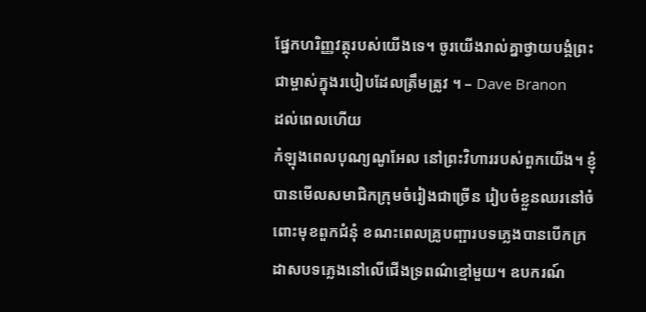ផ្នែកហរិញ្ញវត្ថុរបស់យើងទេ។ ចូរយើងរាល់គ្នាថ្វាយបង្គំព្រះជាម្ចាស់ក្នុងរបៀបដែលត្រឹមត្រូវ ។ – Dave Branon
ដល់ពេលហើយ
កំឡុងពេលបុណ្យណូអែល នៅព្រះវិហាររបស់ពួកយើង។ ខ្ញុំបានមើលសមាជិកក្រុមចំរៀងជាច្រើន រៀបចំខ្លួនឈរនៅចំពោះមុខពួកជំនុំ ខណះពេលគ្រូបញ្ផារបទភ្លេងបានបើកក្រដាសបទភ្លេងនៅលើជើងទ្រពណ៌ខ្មៅមួយ។ ឧបករណ៍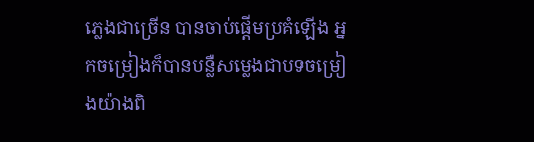ភ្លេងជាច្រើន បានចាប់ផ្តើមប្រគំឡើង អ្នកចម្រៀងក៏បានបន្លឺសម្លេងជាបទចម្រៀងយ៉ាងពិ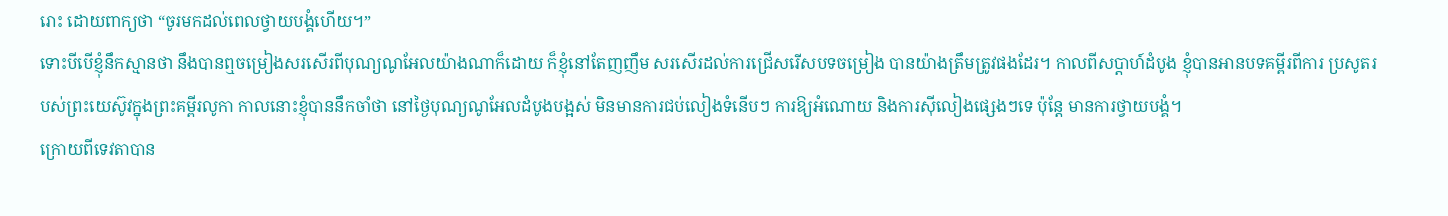រោះ ដោយពាក្យថា “ចូរមកដល់ពេលថ្វាយបង្គំហើយ។”
ទោះបីបើខ្ញុំនឹកស្មានថា នឹងបានឮចម្រៀងសរសើរពីបុណ្យណូអែលយ៉ាងណាក៏ដោយ ក៏ខ្ញុំនៅតែញញឹម សរសើរដល់ការជ្រើសរើសបទចម្រៀង បានយ៉ាងត្រឹមត្រូវផងដែរ។ កាលពីសប្តាហ៍ដំបូង ខ្ញុំបានអានបទគម្ពីរពីការ ប្រសូតរបស់ព្រះយេស៊ូវក្នុងព្រះគម្ពីរលូកា កាលនោះខ្ញុំបាននឹកចាំថា នៅថ្ងៃបុណ្យណូអែលដំបូងបង្អស់ មិនមានការជប់លៀងទំនើបៗ ការឱ្យអំណោយ និងការស៊ីលៀងផ្សេងៗទេ ប៉ុន្តែ មានការថ្វាយបង្គំ។
ក្រោយពីទេវតាបាន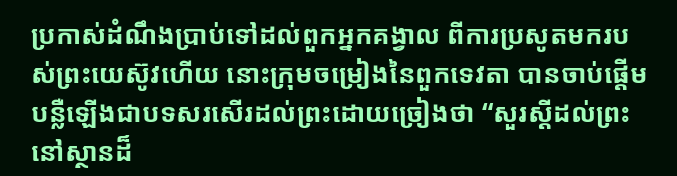ប្រកាស់ដំណឹងប្រាប់ទៅដល់ពួកអ្នកគង្វាល ពីការប្រសូតមករបស់ព្រះយេស៊ូវហើយ នោះក្រុមចម្រៀងនៃពួកទេវតា បានចាប់ផ្តើមបន្លឺឡើងជាបទសរសើរដល់ព្រះដោយច្រៀងថា “សួរស្តីដល់ព្រះ នៅស្ថានដ៏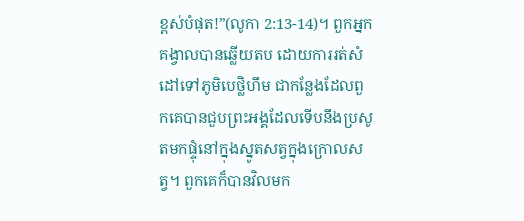ខ្ពស់បំផុត!”(លូកា 2:13-14)។ ពួកអ្នកគង្វាលបានឆ្លើយតប ដោយការរត់សំដៅទៅភូមិបេថ្លិហឹម ជាកន្លែងដែលពួកគេបានជួបព្រះអង្គដែលទើបនឹងប្រសូតមកផ្ទុំនៅក្នុងស្នូតសត្វក្នុងក្រោលសត្វ។ ពួកគេក៏បានវិលមក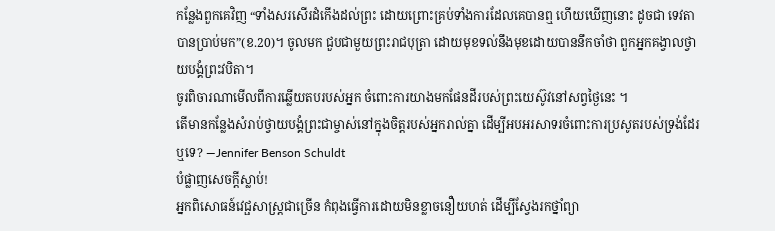កន្លែងពួកគេវិញ “ទាំងសរសើរដំកើងដល់ព្រះ ដោយព្រោះគ្រប់ទាំងការដែលគេបានឮ ហើយឃើញនោះ ដូចជា ទេវតាបានប្រាប់មក”(ខ.20)។ ចូលមក ជួបជាមួយព្រះរាជបុត្រា ដោយមុខទល់នឹងមុខដោយបាននឹកចាំថា ពួកអ្នកគង្វាលថ្វាយបង្គំព្រះវបិតា។
ចូរពិចារណាមើលពីការឆ្លើយតបរបស់អ្នក ចំពោះការយាងមកផែនដីរបស់ព្រះយេស៊ូវនៅសព្វថ្ងៃនេះ ។
តើមានកន្លែងសំរាប់ថ្វាយបង្គំព្រះជាម្ចាស់នៅក្នុងចិត្តរបស់អ្នករាល់គ្នា ដើម្បីអបអរសាទរចំពោះការប្រសូតរបស់ទ្រង់ដែរឬទេ? —Jennifer Benson Schuldt
បំផ្លាញសេចក្តីស្លាប់!
អ្នកពិសោធន៍វេជ្ផសាស្ត្រជាច្រើន កំពុងធ្វើការដោយមិនខ្លាចនឿយហត់ ដើម្បីស្វែងរកថ្នាំព្យា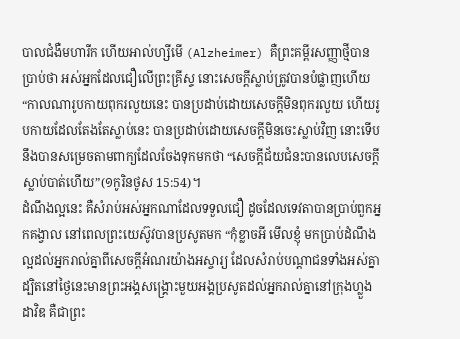បាលជំងឺមហារីក ហើយអាល់ហ្សីមើ (Alzheimer) គឺព្រះគម្ពីរសញ្ញាថ្មីបានប្រាប់ថា អស់អ្នកដែលជឿលើព្រះគ្រីស្ទ នោះសេចក្តីស្លាប់ត្រូវបានបំផ្លាញហើយ “កាលណារូបកាយពុករលួយនេះ បានប្រដាប់ដោយសេចក្តីមិនពុករលួយ ហើយរូបកាយដែលតែងតែស្លាប់នេះ បានប្រដាប់ដោយសេចក្តីមិនចេះស្លាប់វិញ នោះទើបនឹងបានសម្រេចតាមពាក្យដែលចែងទុកមកថា “សេចក្តីជ័យជំនះបានលេបសេចក្តីស្លាប់បាត់ហើយ”(១កូរិនថូស 15:54)។
ដំណឹងល្អនេះ គឺសំរាប់អស់អ្នកណាដែលទទួលជឿ ដូចដែលទេវតាបានប្រាប់ពួកអ្នកគង្វាល នៅពេលព្រះយេស៊ូវបានប្រសូតមក “កុំខ្លាចអី មើលខ្ញុំ មកប្រាប់ដំណឹងល្អដល់អ្នករាល់គ្នាពីសេចក្តីអំណរយ៉ាងអស្ចារ្យ ដែលសំរាប់បណ្តាជនទាំងអស់គ្នា ដ្បិតនៅថ្ងៃនេះមានព្រះអង្គសង្គ្រោះមួយអង្គប្រសូតដល់អ្នករាល់គ្នានៅក្រុងហ្លួងដាវិឌ គឺជាព្រះ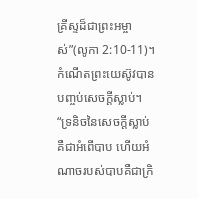គ្រីស្ទដ៏ជាព្រះអម្ចាស់”(លូកា 2:10-11)។
កំណើតព្រះយេស៊ូវបានបញ្ចប់សេចក្តីស្លាប់។ “ទ្រនិចនៃសេចក្តីស្លាប់ គឺជាអំពើបាប ហើយអំណាចរបស់បាបគឺជាក្រិ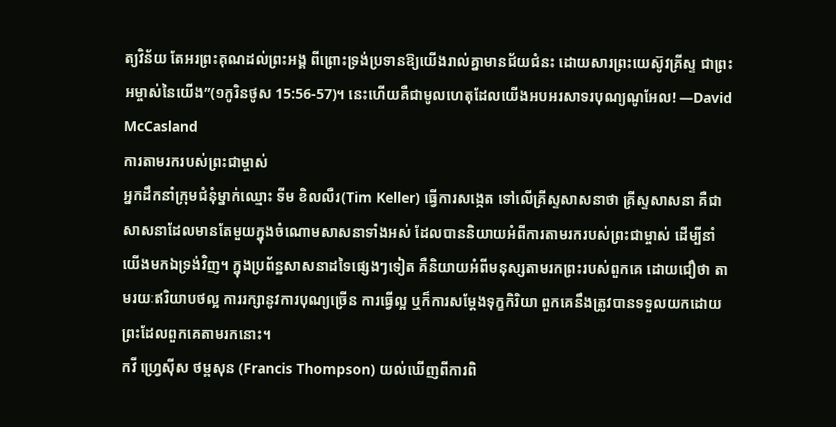ត្យវិន័យ តែអរព្រះគុណដល់ព្រះអង្គ ពីព្រោះទ្រង់ប្រទានឱ្យយើងរាល់គ្នាមានជ័យជំនះ ដោយសារព្រះយេស៊ូវគ្រីស្ទ ជាព្រះអម្ចាស់នៃយើង”(១កូរិនថូស 15:56-57)។ នេះហើយគឺជាមូលហេតុដែលយើងអបអរសាទរបុណ្យណូអែល! —David McCasland
ការតាមរករបស់ព្រះជាម្ចាស់
អ្នកដឹកនាំក្រុមជំនុំម្នាក់ឈ្មោះ ទីម ខិលលឺរ(Tim Keller) ធ្វើការសង្កេត ទៅលើគ្រីស្ទសាសនាថា គ្រីស្ទសាសនា គឺជាសាសនាដែលមានតែមួយក្នុងចំណោមសាសនាទាំងអស់ ដែលបាននិយាយអំពីការតាមរករបស់ព្រះជាម្ចាស់ ដើម្បីនាំយើងមកឯទ្រង់វិញ។ ក្នុងប្រព័ន្ឋសាសនាដទៃផ្សេងៗទៀត គឺនិយាយអំពីមនុស្សតាមរកព្រះរបស់ពួកគេ ដោយជឿថា តាមរយៈឥរិយាបថល្អ ការរក្សានូវការបុណ្យច្រើន ការធ្វើល្អ ឬក៏ការសម្តែងទុក្ខកិរិយា ពួកគេនឹងត្រូវបានទទួលយកដោយព្រះដែលពួកគេតាមរកនោះ។
កវី ហ្វ្រេស៊ីស ថម្ពសុន (Francis Thompson) យល់ឃើញពីការពិ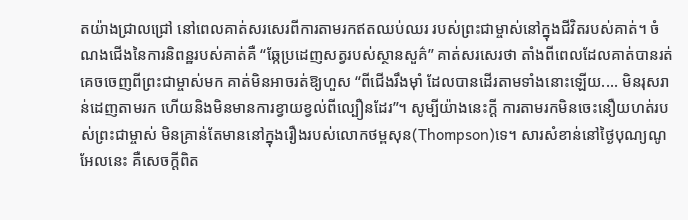តយ៉ាងជ្រាលជ្រៅ នៅពេលគាត់សរសេរពីការតាមរកឥតឈប់ឈរ របស់ព្រះជាម្ចាស់នៅក្នុងជីវិតរបស់គាត់។ ចំណងជើងនៃការនិពន្ឋរបស់គាត់គឺ “ឆ្កែប្រដេញសត្វរបស់ស្ថានសួគ៌” គាត់សរសេរថា តាំងពីពេលដែលគាត់បានរត់គេចចេញពីព្រះជាម្ចាស់មក គាត់មិនអាចរត់ឱ្យហួស “ពីជើងរឹងម៉ាំ ដែលបានដើរតាមទាំងនោះឡើយ.... មិនរុសរាន់ដេញតាមរក ហើយនិងមិនមានការខ្វាយខ្វល់ពីល្បឿនដែរ”។ សូម្បីយ៉ាងនេះក្តី ការតាមរកមិនចេះនឿយហត់របស់ព្រះជាម្ចាស់ មិនគ្រាន់តែមាននៅក្នុងរឿងរបស់លោកថម្ពសុន(Thompson)ទេ។ សារសំខាន់នៅថ្ងៃបុណ្យណូអែលនេះ គឺសេចក្តីពិត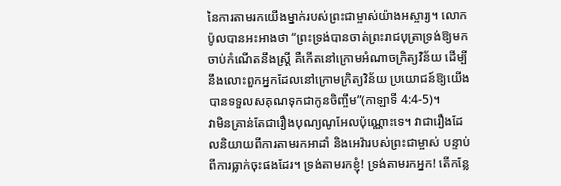នៃការតាមរកយើងម្នាក់របស់ព្រះជាម្ចាស់យ៉ាងអស្ចារ្យ។ លោកប៉ូលបានអះអាងថា “ព្រះទ្រង់បានចាត់ព្រះរាជបុត្រាទ្រង់ឱ្យមកចាប់កំណើតនឹងស្ត្រី គឺកើតនៅក្រោមអំណាចក្រិត្យវិន័យ ដើម្បីនឹងលោះពួកអ្នកដែលនៅក្រោមក្រិត្យវិន័យ ប្រយោជន៍ឱ្យយើងបានទទួលសគុណទុកជាកូនចិញ្ចឹម”(កាឡាទី 4:4-5)។
វាមិនគ្រាន់តែជារឿងបុណ្យណូអែលប៉ុណ្ណោះទេ។ វាជារឿងដែលនិយាយពីការតាមរកអាដាំ និងអេវ៉ារបស់ព្រះជាម្ចាស់ បន្ទាប់ពីការធ្លាក់ចុះផងដែរ។ ទ្រង់តាមរកខ្ញុំ! ទ្រង់តាមរកអ្នក! តើកន្លែ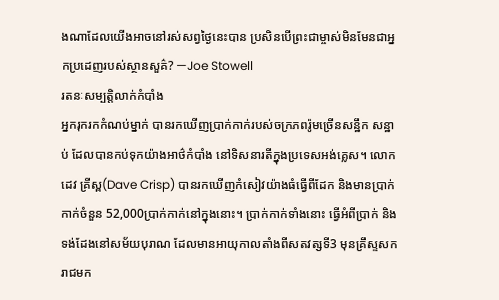ងណាដែលយើងអាចនៅរស់សព្វថ្ងៃនេះបាន ប្រសិនបើព្រះជាម្ចាស់មិនមែនជាអ្នកប្រដេញរបស់ស្ថានសួគ៌? —Joe Stowell
រតនៈសម្បត្តិលាក់កំបាំង
អ្នករុករកកំណប់ម្នាក់ បានរកឃើញប្រាក់កាក់របស់ចក្រភពរ៉ូមច្រើនសន្ឋឹក សន្ឋាប់ ដែលបានកប់ទុកយ៉ាងអាថ៌កំបាំង នៅទិសនារតីក្នុងប្រទេសអង់គ្លេស។ លោកដេវ គ្រីស្ព(Dave Crisp) បានរកឃើញកំសៀវយ៉ាងធំធ្វើពីដែក និងមានប្រាក់កាក់ចំនួន 52,000ប្រាក់កាក់នៅក្នុងនោះ។ ប្រាក់កាក់ទាំងនោះ ធ្វើអំពីប្រាក់ និងទង់ដែងនៅសម័យបុរាណ ដែលមានអាយុកាលតាំងពីសតវត្សទី3 មុនគ្រឹស្ទសករាជមក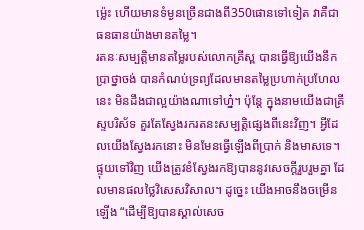ម៉្លេះ ហើយមានទំម្ងនច្រើនជាងពី350ផោនទៅទៀត វាគឺជាធនធានយ៉ាងមានតម្លៃ។
រតនៈសម្បត្តិមានតម្លៃរបស់លោកគ្រីស្ព បានធ្វើឱ្យយើងនឹកប្រាថ្នាចង់ បានកំណប់ទ្រព្យដែលមានតម្លៃប្រហាក់ប្រហែលនេះ មិនដឹងជាល្អយ៉ាងណាទៅហ្ន៎។ ប៉ុន្តែ ក្នុងនាមយើងជាគ្រីស្ទបរិស័ទ គួរតែស្វែងរករតនះសម្បត្តិផ្សេងពីនេះវិញ។ អ្វីដែលយើងស្វែងរកនោះ មិនមែនធ្វើឡើងពីប្រាក់ និងមាសទេ។
ផ្ទុយទៅវិញ យើងត្រូវខំស្វែងរកឱ្យបាននូវសេចក្តីរួបរួមគ្នា ដែលមានផលថ្លៃវិសេសវិសាល។ ដូច្នេះ យើងអាចនឹងចម្រើនឡើង “ដើម្បីឱ្យបានស្គាល់សេច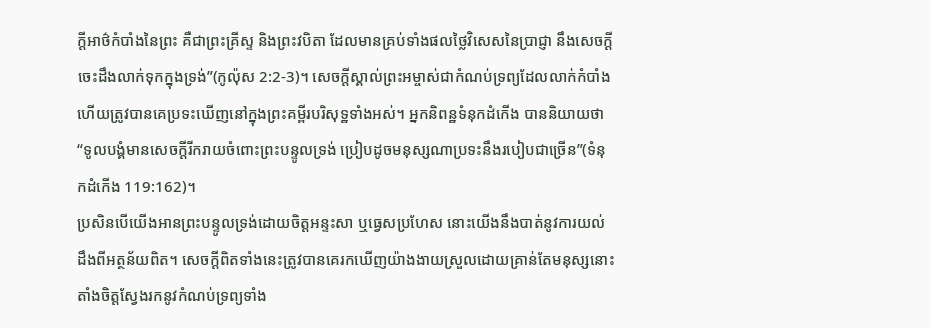ក្តីអាថ៌កំបាំងនៃព្រះ គឺជាព្រះគ្រីស្ទ និងព្រះវបិតា ដែលមានគ្រប់ទាំងផលថ្លៃវិសេសនៃប្រាជ្ញា នឹងសេចក្តីចេះដឹងលាក់ទុកក្នុងទ្រង់”(កូល៉ុស 2:2-3)។ សេចក្តីស្គាល់ព្រះអម្ចាស់ជាកំណប់ទ្រព្យដែលលាក់កំបាំង ហើយត្រូវបានគេប្រទះឃើញនៅក្នុងព្រះគម្ពីរបរិសុទ្ឋទាំងអស់។ អ្នកនិពន្ឋទំនុកដំកើង បាននិយាយថា “ទូលបង្គំមានសេចក្តីរីករាយចំពោះព្រះបន្ទូលទ្រង់ ប្រៀបដូចមនុស្សណាប្រទះនឹងរបៀបជាច្រើន”(ទំនុកដំកើង 119:162)។
ប្រសិនបើយើងអានព្រះបន្ទូលទ្រង់ដោយចិត្តអន្ទះសា ឬធ្វេសប្រហែស នោះយើងនឹងបាត់នូវការយល់ដឹងពីអត្ថន័យពិត។ សេចក្តីពិតទាំងនេះត្រូវបានគេរកឃើញយ៉ាងងាយស្រួលដោយគ្រាន់តែមនុស្សនោះ តាំងចិត្តស្វែងរកនូវកំណប់ទ្រព្យទាំង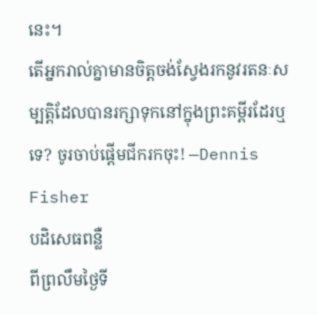នេះ។
តើអ្នករាល់គ្នាមានចិត្តចង់ស្វែងរកនូវរតនៈសម្បត្តិដែលបានរក្សាទុកនៅក្នុងព្រះគម្ពីរដែរឬទេ? ចូរចាប់ផ្តើមជីករកចុះ! —Dennis Fisher
បដិសេធពន្លឺ
ពីព្រលឹមថ្ងៃទី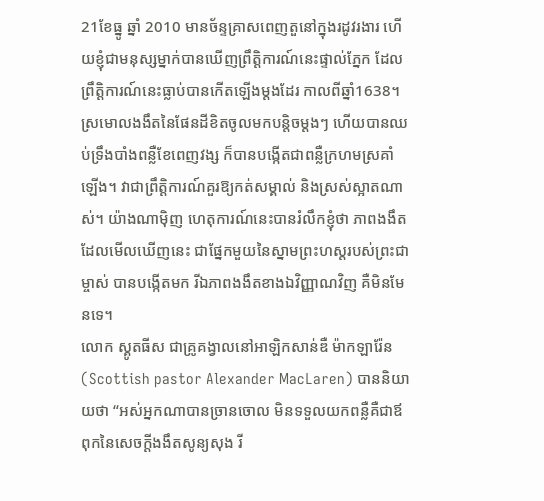21ខែធ្នូ ឆ្នាំ 2010 មានច័ន្ទគ្រាសពេញតួនៅក្នុងរដូវរងារ ហើយខ្ញុំជាមនុស្សម្នាក់បានឃើញព្រឹត្តិការណ៍នេះផ្ទាល់ភ្នែក ដែលព្រឹត្តិការណ៍នេះធ្លាប់បានកើតឡើងម្តងដែរ កាលពីឆ្នាំ1638។ ស្រមោលងងឹតនៃផែនដីខិតចូលមកបន្តិចម្តងៗ ហើយបានឈប់ទ្រឹងបាំងពន្លឺខែពេញវង្ស ក៏បានបង្កើតជាពន្លឺក្រហមស្រគាំឡើង។ វាជាព្រឹត្តិការណ៍គួរឱ្យកត់សម្គាល់ និងស្រស់ស្អាតណាស់។ យ៉ាងណាម៉ិញ ហេតុការណ៍នេះបានរំលឹកខ្ញុំថា ភាពងងឹតដែលមើលឃើញនេះ ជាផ្នែកមួយនៃស្នាមព្រះហស្តរបស់ព្រះជាម្ចាស់ បានបង្កើតមក រីឯភាពងងឹតខាងឯវិញ្ញាណវិញ គឺមិនមែនទេ។
លោក ស្គូតធីស ជាគ្រូគង្វាលនៅអាឡិកសាន់ឌឺ ម៉ាកឡារ៉ែន (Scottish pastor Alexander MacLaren) បាននិយាយថា “អស់អ្នកណាបានច្រានចោល មិនទទួលយកពន្លឺគឺជាឪពុកនៃសេចក្តីងងឹតសូន្យសុង រី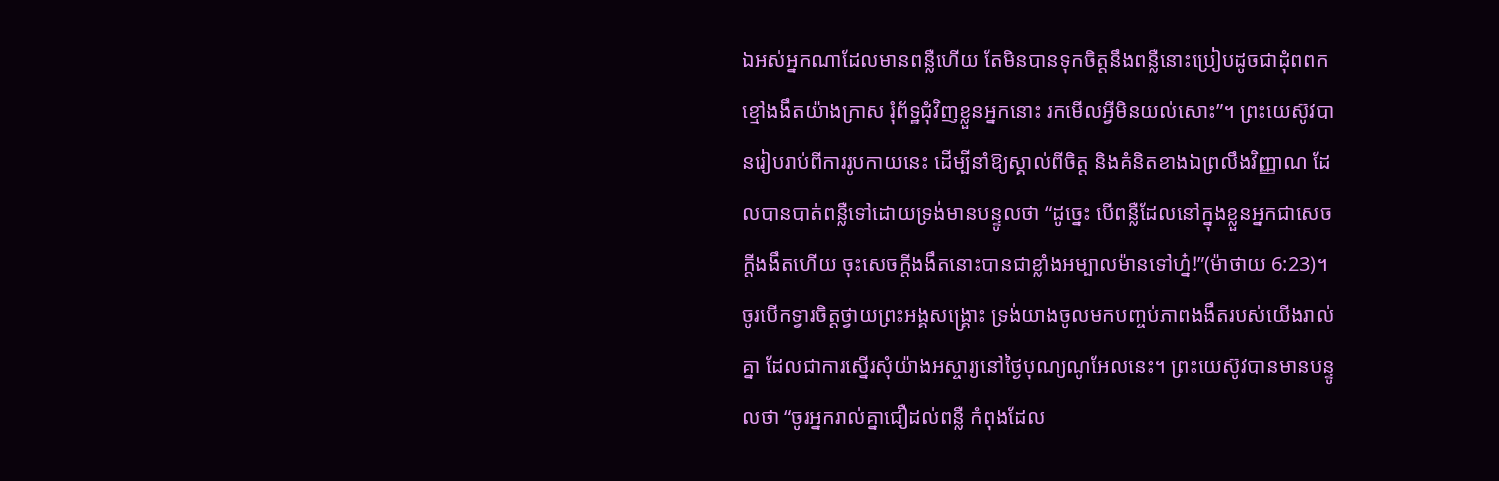ឯអស់អ្នកណាដែលមានពន្លឺហើយ តែមិនបានទុកចិត្តនឹងពន្លឺនោះប្រៀបដូចជាដុំពពកខ្មៅងងឹតយ៉ាងក្រាស រុំព័ទ្ឋជុំវិញខ្លួនអ្នកនោះ រកមើលអ្វីមិនយល់សោះ”។ ព្រះយេស៊ូវបានរៀបរាប់ពីការរូបកាយនេះ ដើម្បីនាំឱ្យស្គាល់ពីចិត្ត និងគំនិតខាងឯព្រលឹងវិញ្ញាណ ដែលបានបាត់ពន្លឺទៅដោយទ្រង់មានបន្ទូលថា “ដូច្នេះ បើពន្លឺដែលនៅក្នុងខ្លួនអ្នកជាសេចក្តីងងឹតហើយ ចុះសេចក្តីងងឹតនោះបានជាខ្លាំងអម្បាលម៉ានទៅហ្ន៎!”(ម៉ាថាយ 6:23)។
ចូរបើកទ្វារចិត្តថ្វាយព្រះអង្គសង្គ្រោះ ទ្រង់យាងចូលមកបញ្ចប់ភាពងងឹតរបស់យើងរាល់គ្នា ដែលជាការស្នើរសុំយ៉ាងអស្ចារ្យនៅថ្ងៃបុណ្យណូអែលនេះ។ ព្រះយេស៊ូវបានមានបន្ទូលថា “ចូរអ្នករាល់គ្នាជឿដល់ពន្លឺ កំពុងដែល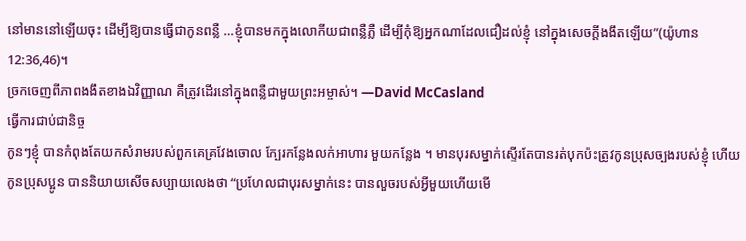នៅមាននៅឡើយចុះ ដើម្បីឱ្យបានធ្វើជាកូនពន្លឺ …ខ្ញុំបានមកក្នុងលោកីយជាពន្លឺភ្លឺ ដើម្បីកុំឱ្យអ្នកណាដែលជឿដល់ខ្ញុំ នៅក្នុងសេចក្តីងងឹតឡើយ”(យ៉ូហាន 12:36,46)។
ច្រកចេញពីភាពងងឹតខាងឯវិញ្ញាណ គឺត្រូវដើរនៅក្នុងពន្លឺជាមួយព្រះអម្ចាស់។ —David McCasland
ធ្វើការជាប់ជានិច្ច
កូនៗខ្ញុំ បានកំពុងតែយកសំរាមរបស់ពួកគេគ្រវែងចោល ក្បែរកន្លែងលក់អាហារ មួយកន្លែង ។ មានបុរសម្នាក់ស្ទើរតែបានរត់បុកប៉ះត្រូវកូនប្រុសច្បងរបស់ខ្ញុំ ហើយកូនប្រុសប្អូន បាននិយាយសើចសប្បាយលេងថា “ប្រហែលជាបុរសម្នាក់នេះ បានលួចរបស់អ្វីមួយហើយមើ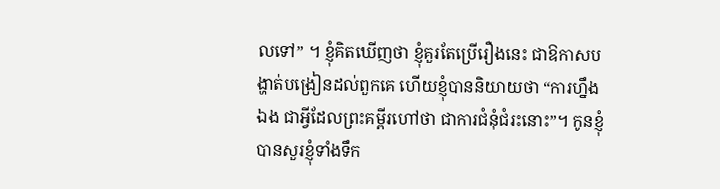លទៅ” ។ ខ្ញុំគិតឃើញថា ខ្ញុំគួរតែប្រើរឿងនេះ ជាឱកាសបង្ហាត់បង្រៀនដល់ពួកគេ ហើយខ្ញុំបាននិយាយថា “ការហ្នឹងឯង ជាអ្វីដែលព្រះគម្ពីរហៅថា ជាការជំនុំជំរះនោះ”។ កូនខ្ញុំបានសួរខ្ញុំទាំងទឹក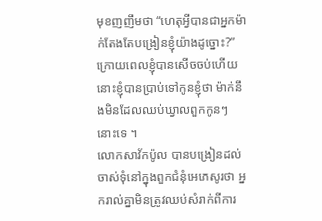មុខញញឹមថា “ហេតុអ្វីបានជាអ្នកម៉ាក់តែងតែបង្រៀនខ្ញុំយ៉ាងដូច្នោះ?” ក្រោយពេលខ្ញុំបានសើចចប់ហើយនោះខ្ញុំបានប្រាប់ទៅកូនខ្ញុំថា ម៉ាក់នឹងមិនដែលឈប់ឃ្វាលពួកកូនៗ នោះទេ ។
លោកសាវ័កប៉ូល បានបង្រៀនដល់ចាស់ទុំនៅក្នុងពួកជំនុំអេភេសូរថា អ្នករាល់គ្នាមិនត្រូវឈប់សំរាក់ពីការ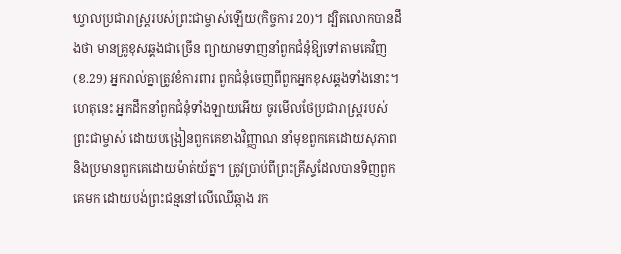ឃ្វាលប្រជារាស្ត្ររបស់ព្រះជាម្ចាស់ឡើយ(កិច្ចការ 20)។ ដ្បិតលោកបានដឹងថា មានគ្រូខុសឆ្គងជាច្រើន ព្យាយាមទាញនាំពួកជំនុំឱ្យទៅតាមគេវិញ(ខ.29) អ្នករាល់គ្នាត្រូវខំការពារ ពួកជំនុំចេញពីពួកអ្នកខុសឆ្គងទាំងនោះ។ ហេតុនេះ អ្នកដឹកនាំពួកជំនុំទាំងឡាយអើយ ចូរមើលថែប្រជារាស្ត្ររបស់ព្រះជាម្ចាស់ ដោយបង្រៀនពួកគេខាងវិញ្ញាណ នាំមុខពួកគេដោយសុភាព និងប្រមានពួកគេដោយម៉ាត់យ័ត្ន។ ត្រូវប្រាប់ពីព្រះគ្រីស្ទដែលបានទិញពួកគេមក ដោយបង់ព្រះជន្មនៅលើឈើឆ្កាង រក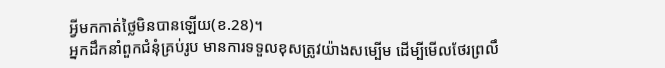អ្វីមកកាត់ថ្លៃមិនបានឡើយ(ខ.28)។
អ្នកដឹកនាំពួកជំនុំគ្រប់រូប មានការទទួលខុសត្រូវយ៉ាងសម្បើម ដើម្បីមើលថែរព្រលឹ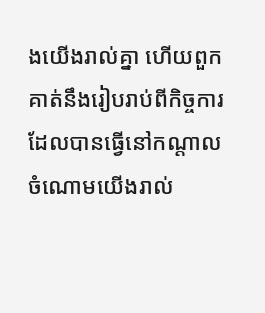ងយើងរាល់គ្នា ហើយពួកគាត់នឹងរៀបរាប់ពីកិច្ចការ ដែលបានធ្វើនៅកណ្តាលចំណោមយើងរាល់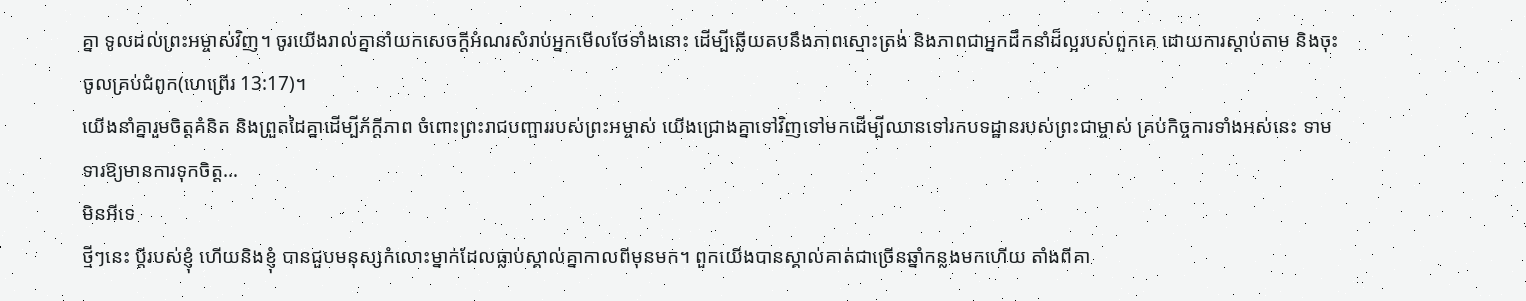គ្នា ទូលដល់ព្រះអម្ចាស់វិញ។ ចូរយើងរាល់គ្នានាំយកសេចក្តីអំណរសំរាប់អ្នកមើលថែទាំងនោះ ដើម្បីឆ្លើយតបនឹងភាពស្មោះត្រង់ និងភាពជាអ្នកដឹកនាំដ៏ល្អរបស់ពួកគេ ដោយការស្តាប់តាម និងចុះចូលគ្រប់ជំពូក(ហេព្រើរ 13:17)។
យើងនាំគ្នារួមចិត្តគំនិត និងព្រួតដៃគ្នាដើម្បីភ័ក្តីភាព ចំពោះព្រះរាជបញ្ផាររបស់ព្រះអម្ចាស់ យើងជ្រោងគ្នាទៅវិញទៅមកដើម្បីឈានទៅរកបទដ្ឋានរបស់ព្រះជាម្ចាស់ គ្រប់កិច្ចការទាំងអស់នេះ ទាមទារឱ្យមានការទុកចិត្ត…
មិនអីទេ
ថ្មីៗនេះ ប្តីរបស់ខ្ញុំ ហើយនិងខ្ញុំ បានជួបមនុស្សកំលោះម្នាក់ដែលធ្លាប់ស្គាល់គ្នាកាលពីមុនមក។ ពួកយើងបានស្គាល់គាត់ជាច្រើនឆ្នាំកន្លងមកហើយ តាំងពីគា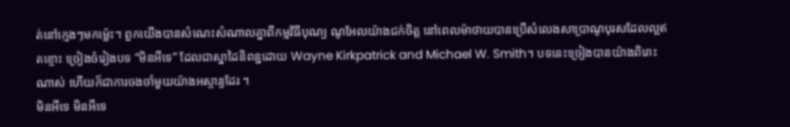ត់នៅក្មេងៗមកម៉្លេះ។ ពួកយើងបានសំណេះសំណាលគ្នាពីកម្មវិធីបុណ្យ ណូអែលយ៉ាងជក់ចិត្ត នៅពេលម៉ាថាយបានប្រើសំលេងសាប្រាណូបុរសដែលល្អឥតខ្ចោះ ច្រៀងចំរៀងបទ “មិនអីទេ” ដែលជាស្នាដៃនិពន្ឋដោយ Wayne Kirkpatrick and Michael W. Smith។ បទនេះច្រៀងបានយ៉ាងពិរោះ ណាស់ ហើយក៏ជាការចងចាំមួយយ៉ាងអស្ចារ្យដែរ ។
មិនអីទេ មិនអីទេ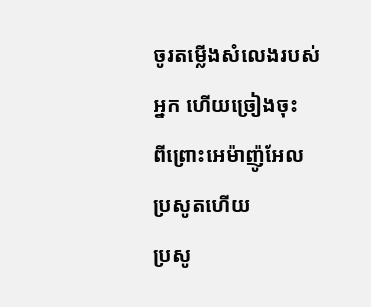ចូរតម្លើងសំលេងរបស់អ្នក ហើយច្រៀងចុះ
ពីព្រោះអេម៉ាញ៉ូអែលប្រសូតហើយ
ប្រសូ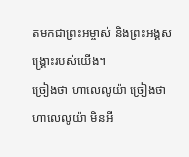តមកជាព្រះអម្ចាស់ និងព្រះអង្គសង្គ្រោះរបស់យើង។
ច្រៀងថា ហាលេលូយ៉ា ច្រៀងថា ហាលេលូយ៉ា មិនអី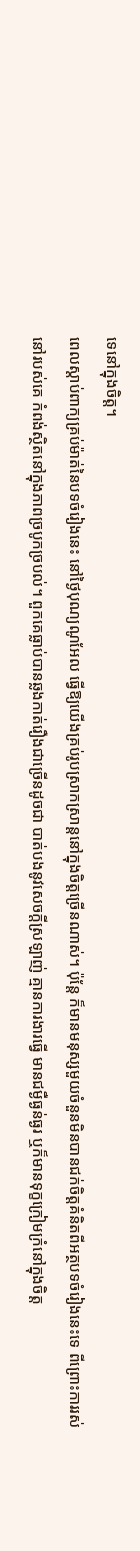ទេនៅក្នុងចិត្ត។
ពេលស្តាប់ពាក្យគ្រប់ម៉ាត់នៃបទចំរៀងនេះ នៅថ្ងៃបុណ្យណូអែល ធ្វើឱ្យយើងគ្រប់រូបស្រាកស្រាន្តនៅក្នុងចិត្តច្រើនណាស់។ ប៉ុន្តែ ក៏មានមនុស្សមួយចំនួនមិនបានជក់ចិត្តគំនិតពីអត្ថបទចំរៀងនេះទេ ពីព្រោះការរស់នៅរបស់គេ កំពង់ស្ថិតនៅក្នុងភាពច្របូកច្របល់។ ពួកគេធ្លាប់បានឆ្លងកាត់រឿងជាច្រើនដូចជា បាត់បងនូវសេចក្តីស្រឡាញ់ គ្មានការងារធ្វើ មានជម្ងឺធ្ងន់ធ្ងរ ឬក៏មានទុក្ខក្រៀមក្រំនៅក្នុងចិត្ត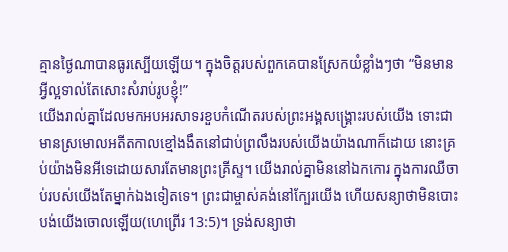គ្មានថ្ងៃណាបានធូរស្បើយឡើយ។ ក្នុងចិត្តរបស់ពួកគេបានស្រែកយំខ្លាំងៗថា “មិនមានអ្វីល្អទាល់តែសោះសំរាប់រូបខ្ញុំ!”
យើងរាល់គ្នាដែលមកអបអរសាទរខួបកំណើតរបស់ព្រះអង្គសង្គ្រោះរបស់យើង ទោះជាមានស្រមោលអតីតកាលខ្មៅងងឹតនៅជាប់ព្រលឹងរបស់យើងយ៉ាងណាក៏ដោយ នោះគ្រប់យ៉ាងមិនអីទេដោយសារតែមានព្រះគ្រីស្ទ។ យើងរាល់គ្នាមិននៅឯកកោរ ក្នុងការឈឺចាប់របស់យើងតែម្នាក់ឯងទៀតទេ។ ព្រះជាម្ចាស់គង់នៅក្បែរយើង ហើយសន្យាថាមិនបោះបង់យើងចោលឡើយ(ហេព្រើរ 13:5)។ ទ្រង់សន្យាថា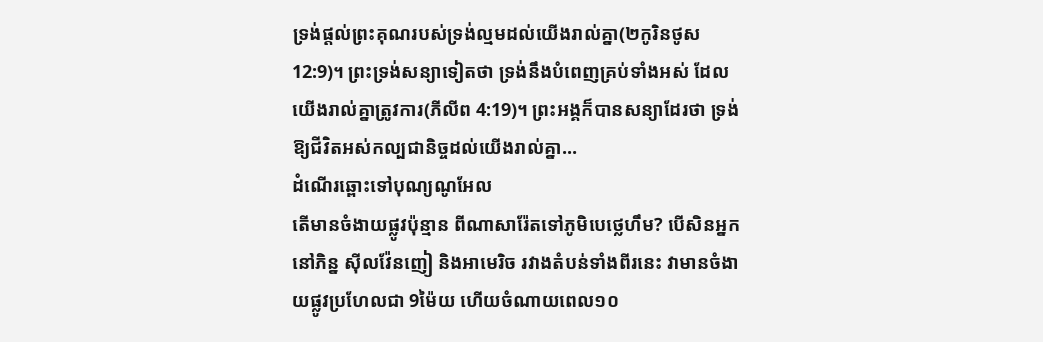ទ្រង់ផ្តល់ព្រះគុណរបស់ទ្រង់ល្មមដល់យើងរាល់គ្នា(២កូរិនថូស 12:9)។ ព្រះទ្រង់សន្យាទៀតថា ទ្រង់នឹងបំពេញគ្រប់ទាំងអស់ ដែលយើងរាល់គ្នាត្រូវការ(ភីលីព 4:19)។ ព្រះអង្គក៏បានសន្យាដែរថា ទ្រង់ឱ្យជីវិតអស់កល្បជានិច្ចដល់យើងរាល់គ្នា…
ដំណើរឆ្ពោះទៅបុណ្យណូអែល
តើមានចំងាយផ្លូវប៉ុន្មាន ពីណាសារ៉ែតទៅភូមិបេថ្លេហឹម? បើសិនអ្នកនៅភិន្ន ស៊ីលវ៉ែនញៀ និងអាមេរិច រវាងតំបន់ទាំងពីរនេះ វាមានចំងាយផ្លូវប្រហែលជា 9ម៉ៃយ ហើយចំណាយពេល១០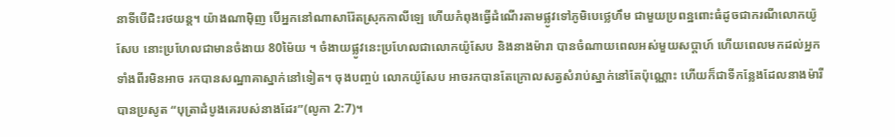នាទីបើជិះរថយន្ត។ យ៉ាងណាម៉ិញ បើអ្នកនៅណាសារ៉ែតស្រុកកាលីឡេ ហើយកំពុងធ្វើដំណើរតាមផ្លូវទៅភូមិបេថ្លេហឹម ជាមួយប្រពន្ឋពោះធំដូចជាករណីលោកយ៉ូសែប នោះប្រហែលជាមានចំងាយ 80ម៉ៃយ ។ ចំងាយផ្លូវនេះប្រហែលជាលោកយ៉ូសែប និងនាងម៉ារា បានចំណាយពេលអស់មួយសប្តាហ៍ ហើយពេលមកដល់អ្នកទាំងពីរមិនអាច រកបានសណ្ឋាគាស្នាក់នៅទៀត។ ចុងបញ្ចប់ លោកយ៉ូសែប អាចរកបានតែក្រោលសត្វសំរាប់ស្នាក់នៅតែប៉ុណ្ណោះ ហើយក៏ជាទីកន្លែងដែលនាងម៉ារី បានប្រសូត “បុត្រាដំបូងគេរបស់នាងដែរ”(លូកា 2:7)។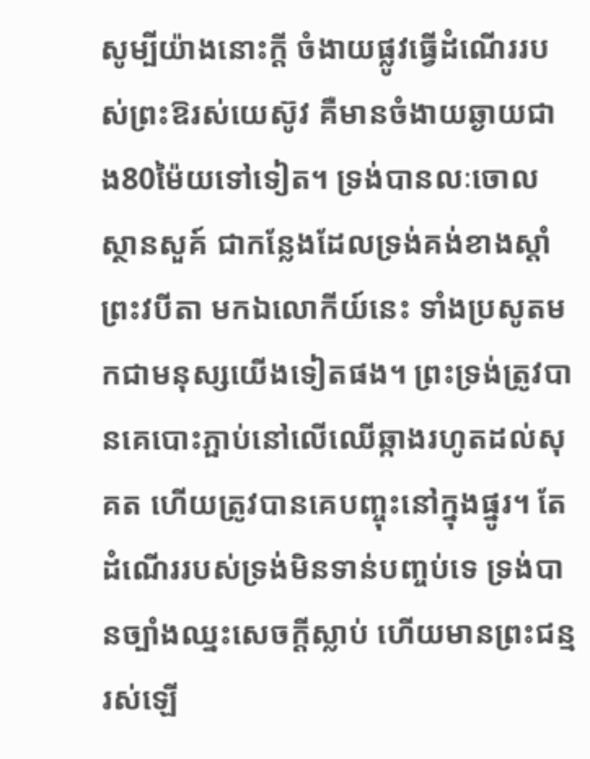សូម្បីយ៉ាងនោះក្តី ចំងាយផ្លូវធ្វើដំណើររបស់ព្រះឱរស់យេស៊ូវ គឺមានចំងាយឆ្ងាយជាង80ម៉ៃយទៅទៀត។ ទ្រង់បានលៈចោលស្ថានសួគ៍ ជាកន្លែងដែលទ្រង់គង់ខាងស្តាំព្រះវបីតា មកឯលោកីយ៍នេះ ទាំងប្រសូតមកជាមនុស្សយើងទៀតផង។ ព្រះទ្រង់ត្រូវបានគេបោះភ្ផាប់នៅលើឈើឆ្កាងរហូតដល់សុគត ហើយត្រូវបានគេបញ្ចុះនៅក្នុងផ្នូរ។ តែដំណើររបស់ទ្រង់មិនទាន់បញ្ចប់ទេ ទ្រង់បានច្បាំងឈ្នះសេចក្តីស្លាប់ ហើយមានព្រះជន្មរស់ឡើ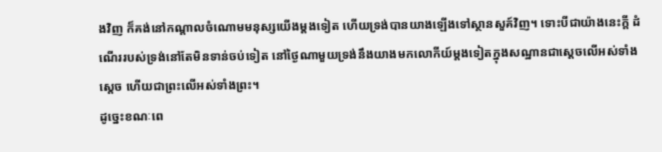ងវិញ ក៏គង់នៅកណ្តាលចំណោមមនុស្សយើងម្តងទៀត ហើយទ្រង់បានយាងឡើងទៅស្ថានសួគ៍វិញ។ ទោះបីជាយ៉ាងនេះក្តី ដំណើររបស់ទ្រង់នៅតែមិនទាន់ចប់ទៀត នៅថ្ងៃណាមួយទ្រង់នឹងយាងមកលោកីយ៍ម្តងទៀតក្នុងសណ្ឋានជាស្តេចលើអស់ទាំងស្តេច ហើយជាព្រះលើអស់ទាំងព្រះ។
ដូច្នេះខណៈពេ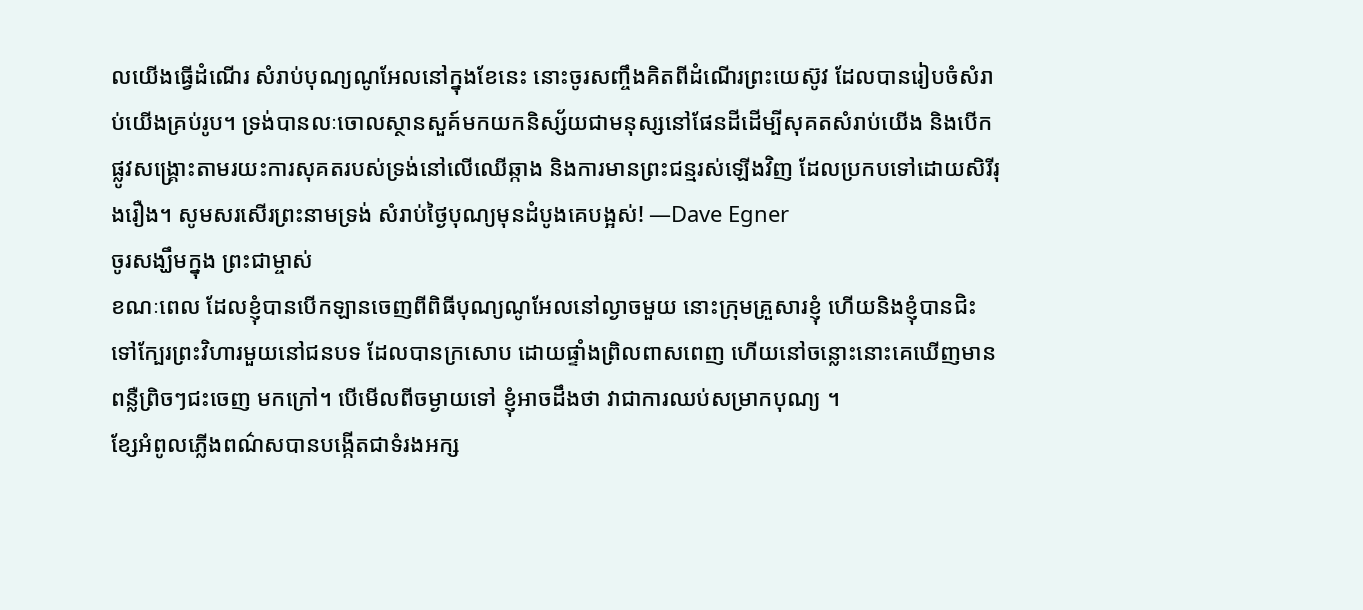លយើងធ្វើដំណើរ សំរាប់បុណ្យណូអែលនៅក្នុងខែនេះ នោះចូរសញ្ចឹងគិតពីដំណើរព្រះយេស៊ូវ ដែលបានរៀបចំសំរាប់យើងគ្រប់រូប។ ទ្រង់បានលៈចោលស្ថានសួគ៍មកយកនិស្ស័យជាមនុស្សនៅផែនដីដើម្បីសុគតសំរាប់យើង និងបើកផ្លូវសង្គ្រោះតាមរយះការសុគតរបស់ទ្រង់នៅលើឈើឆ្កាង និងការមានព្រះជន្មរស់ឡើងវិញ ដែលប្រកបទៅដោយសិរីរុងរឿង។ សូមសរសើរព្រះនាមទ្រង់ សំរាប់ថ្ងៃបុណ្យមុនដំបូងគេបង្អស់! —Dave Egner
ចូរសង្ឃឹមក្នុង ព្រះជាម្ចាស់
ខណៈពេល ដែលខ្ញុំបានបើកឡានចេញពីពិធីបុណ្យណូអែលនៅល្ងាចមួយ នោះក្រុមគ្រួសារខ្ញុំ ហើយនិងខ្ញុំបានជិះទៅក្បែរព្រះវិហារមួយនៅជនបទ ដែលបានក្រសោប ដោយផ្ទាំងព្រិលពាសពេញ ហើយនៅចន្លោះនោះគេឃើញមានពន្លឺព្រិចៗជះចេញ មកក្រៅ។ បើមើលពីចម្ងាយទៅ ខ្ញុំអាចដឹងថា វាជាការឈប់សម្រាកបុណ្យ ។
ខ្សែអំពូលភ្លើងពណ៌សបានបង្កើតជាទំរងអក្ស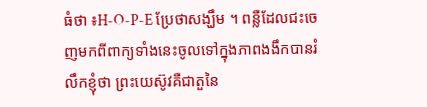ធំថា ៖H-O-P-E ប្រែថាសង្ឃឹម ។ ពន្លឺដែលជះចេញមកពីពាក្យទាំងនេះចូលទៅក្នុងភាពងងឹកបានរំលឹកខ្ញុំថា ព្រះយេស៊ូវគឺជាតួនៃ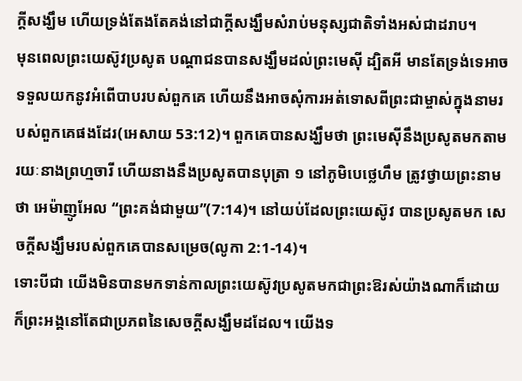ក្តីសង្ឃឹម ហើយទ្រង់តែងតែគង់នៅជាក្តីសង្ឃឹមសំរាប់មនុស្សជាតិទាំងអស់ជាដរាប។
មុនពេលព្រះយេស៊ូវប្រសូត បណ្តាជនបានសង្ឃឹមដល់ព្រះមេស៊ី ដ្បិតអី មានតែទ្រង់ទេអាចទទួលយកនូវអំពើបាបរបស់ពួកគេ ហើយនឹងអាចសុំការអត់ទោសពីព្រះជាម្ចាស់ក្នុងនាមរបស់ពួកគេផងដែរ(អេសាយ 53:12)។ ពួកគេបានសង្ឃឹមថា ព្រះមេស៊ីនឹងប្រសូតមកតាមរយៈនាងព្រហ្មចារី ហើយនាងនឹងប្រសូតបានបុត្រា ១ នៅភូមិបេថ្លេហឹម ត្រូវថ្វាយព្រះនាមថា អេម៉ាញូអែល “ព្រះគង់ជាមួយ”(7:14)។ នៅយប់ដែលព្រះយេស៊ូវ បានប្រសូតមក សេចក្តីសង្ឃឹមរបស់ពួកគេបានសម្រេច(លូកា 2:1-14)។
ទោះបីជា យើងមិនបានមកទាន់កាលព្រះយេស៊ូវប្រសូតមកជាព្រះឱរស់យ៉ាងណាក៏ដោយ ក៏ព្រះអង្គនៅតែជាប្រភពនៃសេចក្តីសង្ឃឹមដដែល។ យើងទ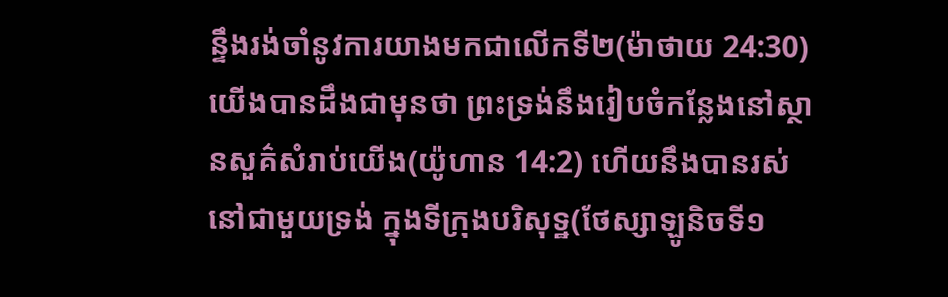ន្ទឹងរង់ចាំនូវការយាងមកជាលើកទី២(ម៉ាថាយ 24:30) យើងបានដឹងជាមុនថា ព្រះទ្រង់នឹងរៀបចំកន្លែងនៅស្ថានសួគ៌សំរាប់យើង(យ៉ូហាន 14:2) ហើយនឹងបានរស់នៅជាមួយទ្រង់ ក្នុងទីក្រុងបរិសុទ្ឋ(ថែស្សាឡូនិចទី១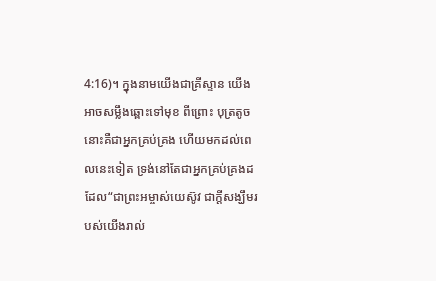4:16)។ ក្នុងនាមយើងជាគ្រីស្ទាន យើងអាចសម្លឹងឆ្ពោះទៅមុខ ពីព្រោះ បុត្រតូចនោះគឺជាអ្នកគ្រប់គ្រង ហើយមកដល់ពេលនេះទៀត ទ្រង់នៅតែជាអ្នកគ្រប់គ្រងដដែល“ជាព្រះអម្ចាស់យេស៊ូវ ជាក្តីសង្ឃឹមរបស់យើងរាល់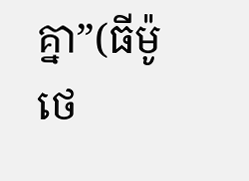គ្នា”(ធីម៉ូថេ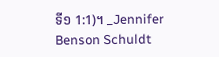ទី១ 1:1)។ _Jennifer Benson Schuldt